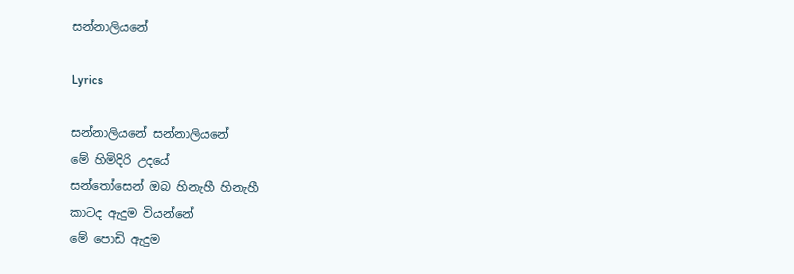සන්නාලියනේ

Lyrics

සන්නාලියනේ සන්නාලියනේ
මේ හිමිදිරි උදයේ
සන්තෝසෙන් ඔබ හිනැහී හිනැහී
කාටද ඇදුම වියන්නේ
මේ පොඩි ඇදුම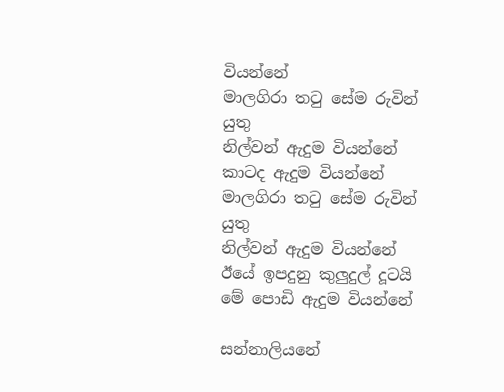වියන්නේ
මාලගිරා තටු සේම රුවින් යුතු
නිල්වන් ඇදුම වියන්නේ
කාටද ඇදුම වියන්නේ
මාලගිරා තටු සේම රුවින් යුතු
නිල්වන් ඇදුම වියන්නේ
ඊයේ ඉපදුනු කුලුදුල් දූටයි
මේ පොඩි ඇදුම වියන්නේ

සන්නාලියනේ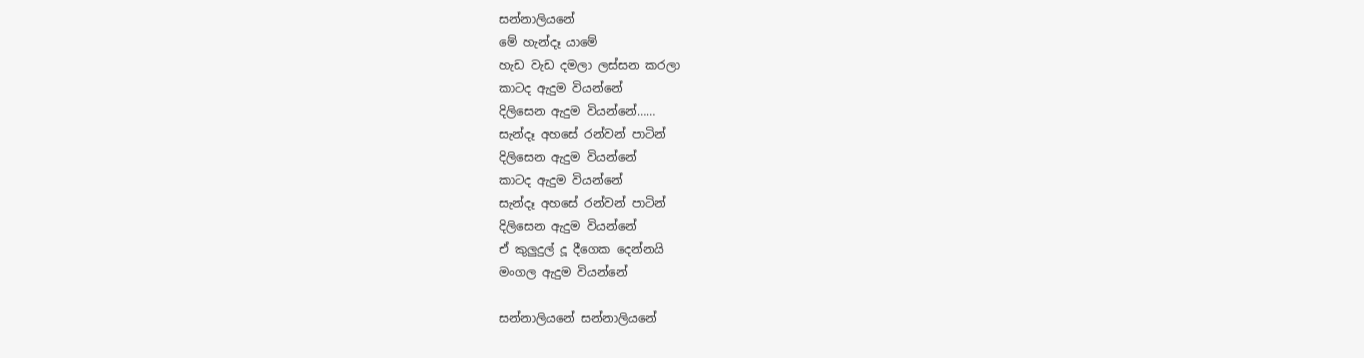සන්නාලියනේ
මේ හැන්දෑ යාමේ
හැඩ වැඩ දමලා ලස්සන කරලා
කාටද ඇදුම වියන්නේ
දිලිසෙන ඇදුම වියන්නේ……
සැන්දෑ අහසේ රන්වන් පාටින්
දිලිසෙන ඇදුම වියන්නේ
කාටද ඇදුම වියන්නේ
සැන්දෑ අහසේ රන්වන් පාටින්
දිලිසෙන ඇදුම වියන්නේ
ඒ කුලුදුල් දූ දීගෙක දෙන්නයි
මංගල ඇදුම වියන්නේ

සන්නාලියනේ සන්නාලියනේ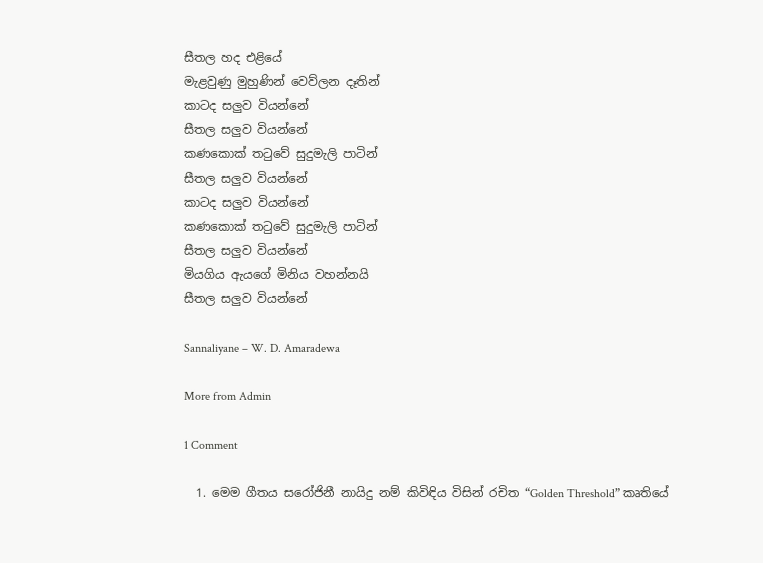සීතල හද එළියේ
මැළවුණු මුහුණින් වෙව්ලන දෑතින්
කාටද සලුව වියන්නේ
සීතල සලුව වියන්නේ
කණකොක් තටුවේ සුදුමැලි පාටින්
සීතල සලුව වියන්නේ
කාටද සලුව වියන්නේ
කණකොක් තටුවේ සුදුමැලි පාටින්
සීතල සලුව වියන්නේ
මියගිය ඇයගේ මිනිය වහන්නයි
සීතල සලුව වියන්නේ

Sannaliyane – W. D. Amaradewa

More from Admin

1 Comment

  1. මෙම ගීතය සරෝජිනී නායිදු නම් කිවිඳිය විසින් රචිත “Golden Threshold” කෘතියේ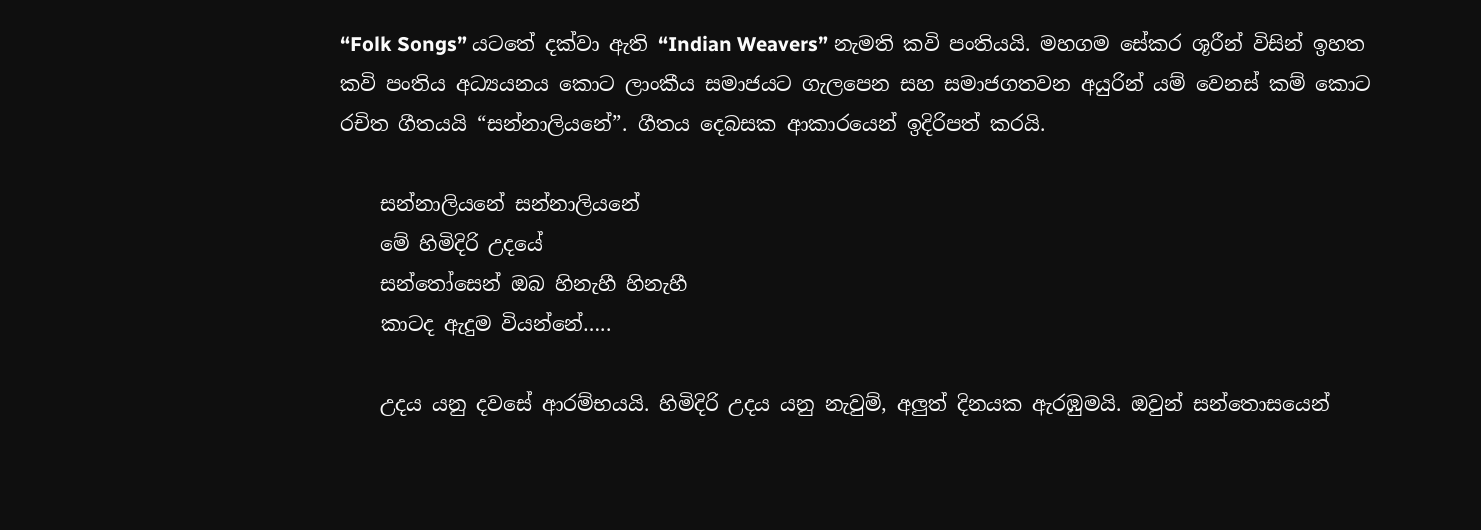“Folk Songs” යටතේ දක්වා ඇති “Indian Weavers” නැමති කවි පංතියයි. මහගම සේකර ශූරීන් විසින් ඉහත කවි පංතිය අධ්‍යයනය කොට ලාංකීය සමාජයට ගැලපෙන සහ සමාජගතවන අයුරින් යම් වෙනස් කම් කොට රචිත ගීතයයි “සන්නාලියනේ”. ගීතය දෙබසක ආකාරයෙන් ඉදිරිපත් කරයි.

    සන්නාලියනේ සන්නාලියනේ
    මේ හිමිදිරි උදයේ
    සන්තෝසෙන් ඔබ හිනැහී හිනැහී
    කාටද ඇදුම වියන්නේ…..

    උදය යනු දවසේ ආරම්භයයි. හිමිදිරි උදය යනු නැවුම්, අලුත් දිනයක ඇරඹුමයි. ඔවුන් සන්තොසයෙන්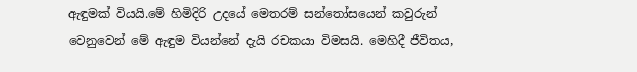ඇඳුමක් වියයි.මේ හිමිදිරි උදයේ මෙතරම් සන්තෝසයෙන් කවුරුන් වෙනුවෙන් මේ ඇඳුම වියන්නේ දැයි රචකයා විමසයි. මෙහිදී ජීවිතය,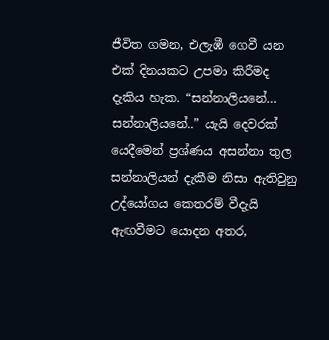ජීවිත ගමන, එලැඹී ගෙවී යන එක් දිනයකට උපමා කිරීමද දැකිය හැක. “සන්නාලියනේ… සන්නාලියනේ..” යැයි දෙවරක් යෙදීමෙන් ප්‍රශ්ණය අසන්නා තුල සන්නාලියන් දැකීම නිසා ඇතිවුනු උද්යෝගය කෙතරම් වීදැයි ඇඟවීමට යොදන අතර,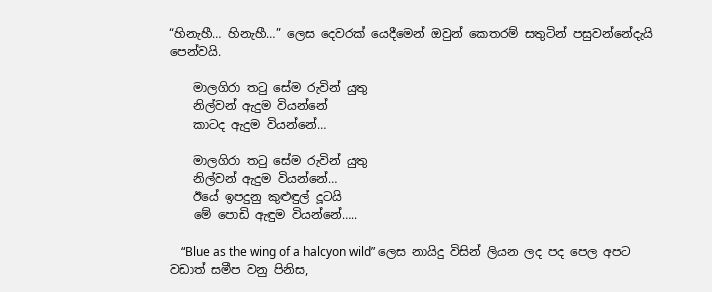“හිනැහී… හිනැහී…” ලෙස දෙවරක් යෙදීමෙන් ඔවුන් කෙතරම් සතුටින් පසුවන්නේදැයි පෙන්වයි.

    මාලගිරා තටු සේම රුවින් යුතු
    නිල්වන් ඇදුම වියන්නේ
    කාටද ඇදුම වියන්නේ…

    මාලගිරා තටු සේම රුවින් යුතු
    නිල්වන් ඇදුම වියන්නේ…
    ඊයේ ඉපදුනු කුළුඳුල් දූටයි
    මේ පොඩි ඇඳුම වියන්නේ…..

    “Blue as the wing of a halcyon wild” ලෙස නායිදු විසින් ලියන ලද පද පෙල අපට වඩාත් සමීප වනු පිනිස,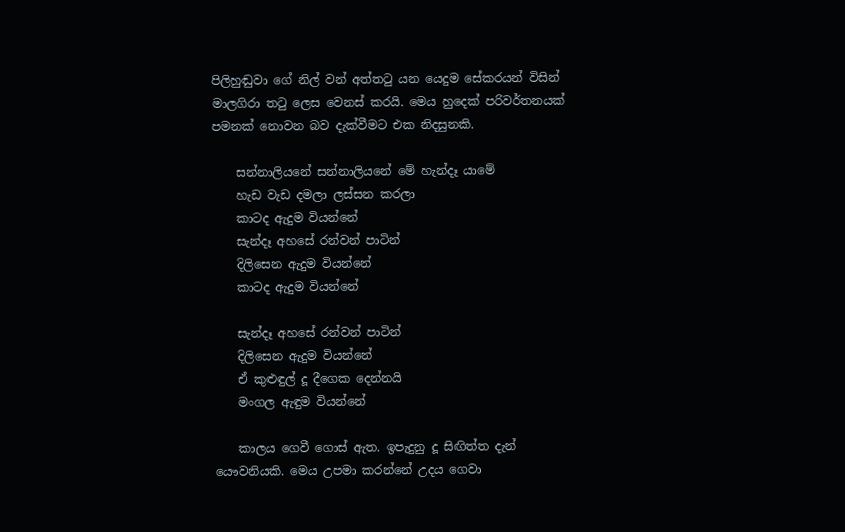පිලිහුඬුවා ගේ නිල් වන් අත්තටු යන යෙදුම සේකරයන් විසින් මාලගිරා තටු ලෙස වෙනස් කරයි. මෙය හුදෙක් පරිවර්තනයක් පමනක් නොවන බව දැක්වීමට එක නිදසුනකි.

    සන්නාලියනේ සන්නාලියනේ මේ හැන්දෑ යාමේ
    හැඩ වැඩ දමලා ලස්සන කරලා
    කාටද ඇදුම වියන්නේ
    සැන්දෑ අහසේ රන්වන් පාටින්
    දිලිසෙන ඇදුම වියන්නේ
    කාටද ඇදුම වියන්නේ

    සැන්දෑ අහසේ රන්වන් පාටින්
    දිලිසෙන ඇදුම වියන්නේ
    ඒ කුළුඳුල් දූ දීගෙක දෙන්නයි
    මංගල ඇඳුම වියන්නේ

    කාල‍ය ගෙවී ගොස් ඇත. ඉපැදුනු දූ සිඟිත්ත දැන් යෞවනියකි. මෙය උපමා කරන්නේ උදය ගෙවා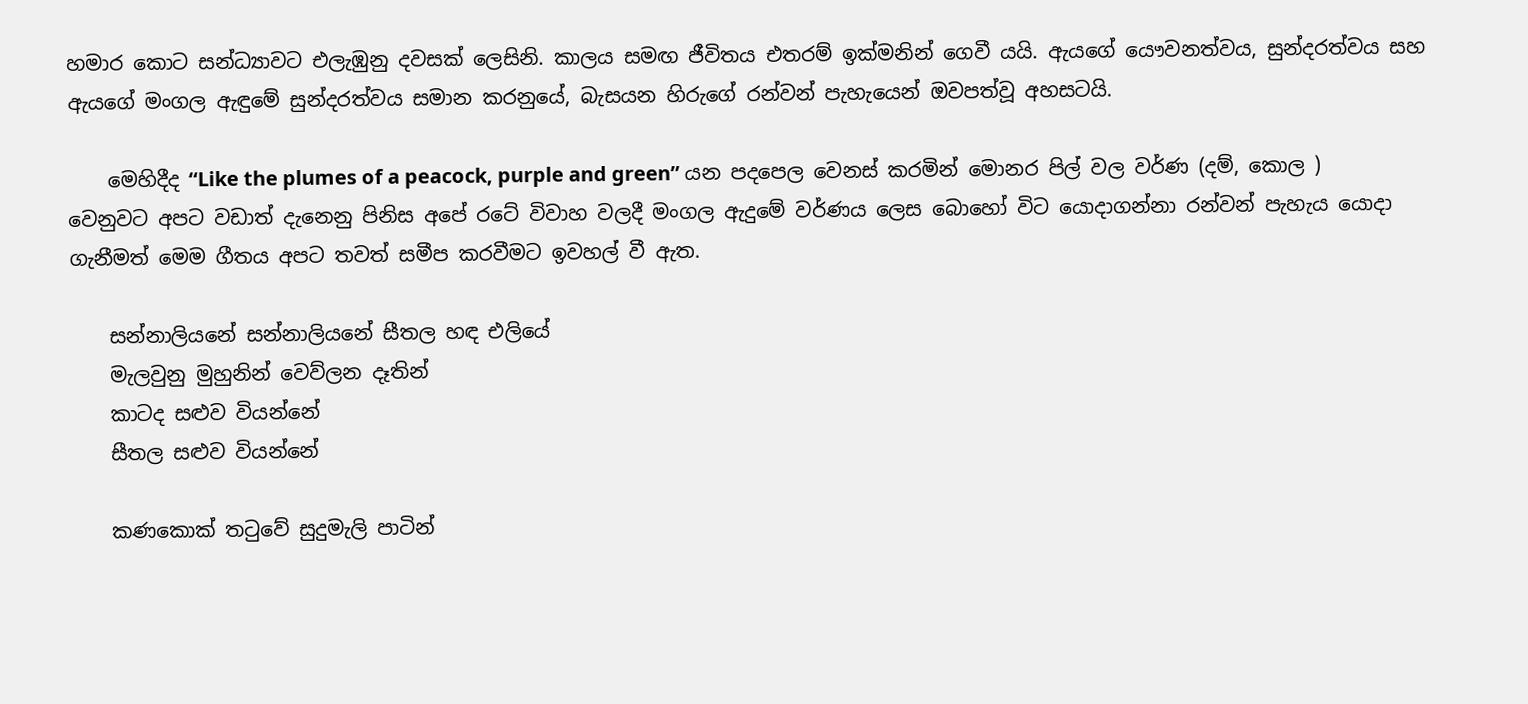හමාර කොට සන්ධ්‍යාවට එලැඹුනු දවසක් ලෙසිනි. කාලය සමඟ ජීවිතය එතරම් ඉක්මනින් ගෙවී යයි. ඇයගේ යෞවනත්වය, සුන්දරත්වය සහ ඇයගේ මංගල ඇඳුමේ සුන්දරත්වය සමාන කරනුයේ, බැසයන හිරුගේ රන්වන් පැහැයෙන් ඔවපත්වූ අහසටයි.

    මෙහිදීද “Like the plumes of a peacock, purple and green” යන පදපෙල වෙනස් කරමින් මොනර පිල් වල වර්ණ (දම්, කොල ) වෙනුවට අපට වඩාත් දැනෙනු පිනිස අපේ රටේ විවාහ වලදී මංගල ඇදුමේ වර්ණය ලෙස බොහෝ විට යොදාගන්නා රන්වන් පැහැය යොදා ගැනීමත් මෙම ගීතය අපට තවත් සමීප කරවීමට ඉවහල් වී ඇත.

    සන්නාලියනේ සන්නාලියනේ සීතල හඳ එලියේ
    මැලවුනු මුහුනින් වෙව්ලන දෑතින්
    කාටද සළුව වියන්නේ
    සීතල සළුව වියන්නේ

    කණකොක් තටුවේ සුදුමැලි පාටින්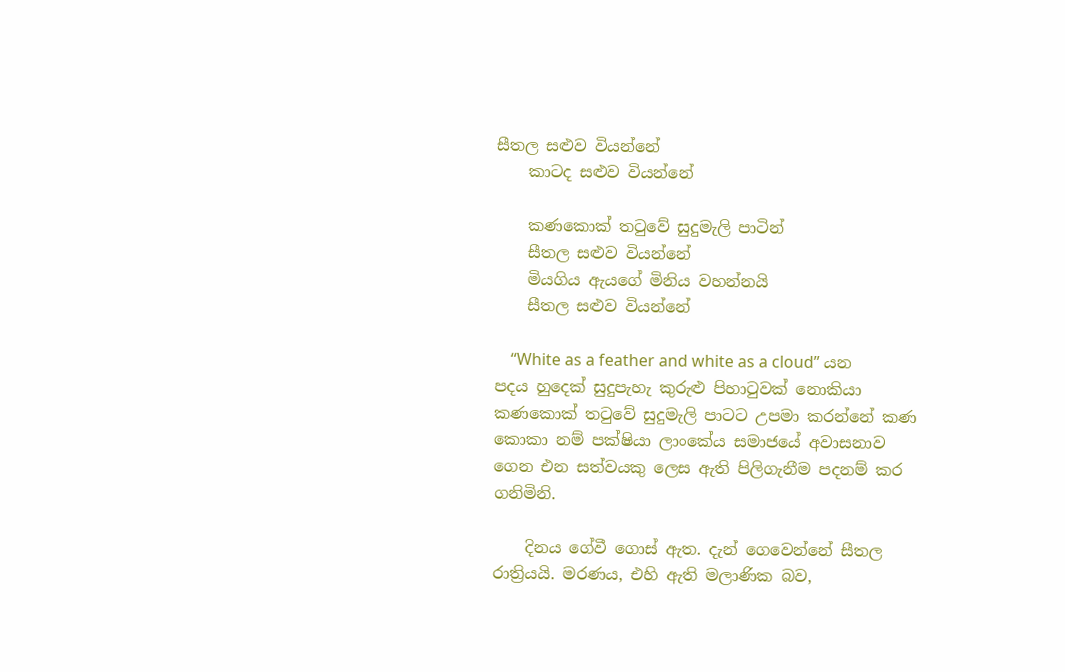සීතල සළුව වියන්නේ
    කාටද සළුව වියන්නේ

    කණකොක් තටුවේ සුදුමැලි පාටින්
    සීතල සළුව වියන්නේ
    මියගිය ඇයගේ මිනිය වහන්නයි
    සීතල සළුව වියන්නේ

    “White as a feather and white as a cloud” යන පදය හුදෙක් සුදුපැහැ කුරුළු පිහාටුවක් නොකියා කණකොක් තටුවේ සුදුමැලි පාටට උපමා කරන්නේ කණ කොකා නම් පක්ෂියා ලාංකේය සමාජයේ අවාසනාව ගෙන එන සත්වයකු ලෙස ඇති පිලිගැනීම පදනම් කර ගනිමිනි.

    දිනය ගේවී ගොස් ඇත. දැන් ගෙවෙන්නේ සීතල රාත්‍රියයි. මරණය, එහි ඇති මලාණික බව,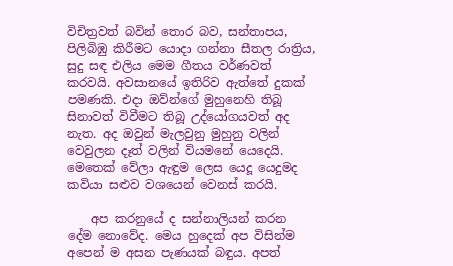විචිත්‍රවත් බවින් තොර බව, සන්තාපය, පිලිබිඹු කිරීමට යොදා ගන්නා සීතල රාත්‍රිය, සුදු සඳ එලිය මෙම ගීතය වර්ණවත් කරවයි. අවසානයේ ඉතිරිව ඇත්තේ දුකක් පමණකි. එදා ඔව්න්ගේ මුහුනෙහි තිබූ සිනාවත් විවීමට තිබූ උද්යෝගයවත් අද නැත. අද ඔවුන් මැලවුනු මුහුනු වලින් වෙවුලන දෑත් වලින් වියමනේ යෙදෙයි. මෙතෙක් වේලා ඇඳුම ලෙස යෙදූ යෙදුමද කවියා සළුව වශයෙන් වෙනස් කරයි.

    අප කරනුයේ ද සන්නාලියන් කරන දේම නොවේද. මෙය හුදෙක් අප විසින්ම අපෙන් ම අසන පැණයක් බඳුය. අපත්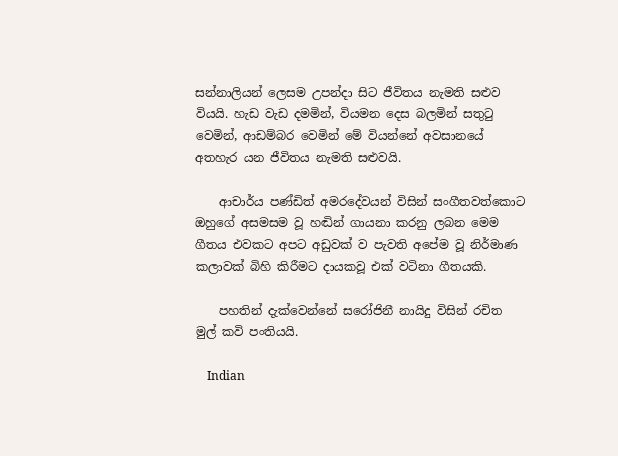සන්නාලියන් ලෙසම උපන්දා සිට ජීවිතය නැමති සළුව වියයි. හැඩ වැඩ දමමින්, වියමන දෙස බලමින් සතුටු වෙමින්, ආඩම්බර වෙමින් මේ වියන්නේ අවසානයේ අතහැර යන ජීවිතය නැමති සළුවයි.

    ආචාර්ය පණ්ඩිත් අමරදේවයන් විසින් සංගීතවත්කොට ඔහුගේ අසමසම වූ හඬින් ගායනා කරනු ලබන මෙම ගීතය එවකට අපට අඩුවක් ව පැවති අපේම වූ නිර්මාණ කලාවක් බිහි කිරීමට දායකවූ එක් වටිනා ගීතයකි.

    පහතින් දැක්වෙන්නේ සරෝජිනී නායිදු විසින් රචිත මුල් කවි පංතියයි.

    Indian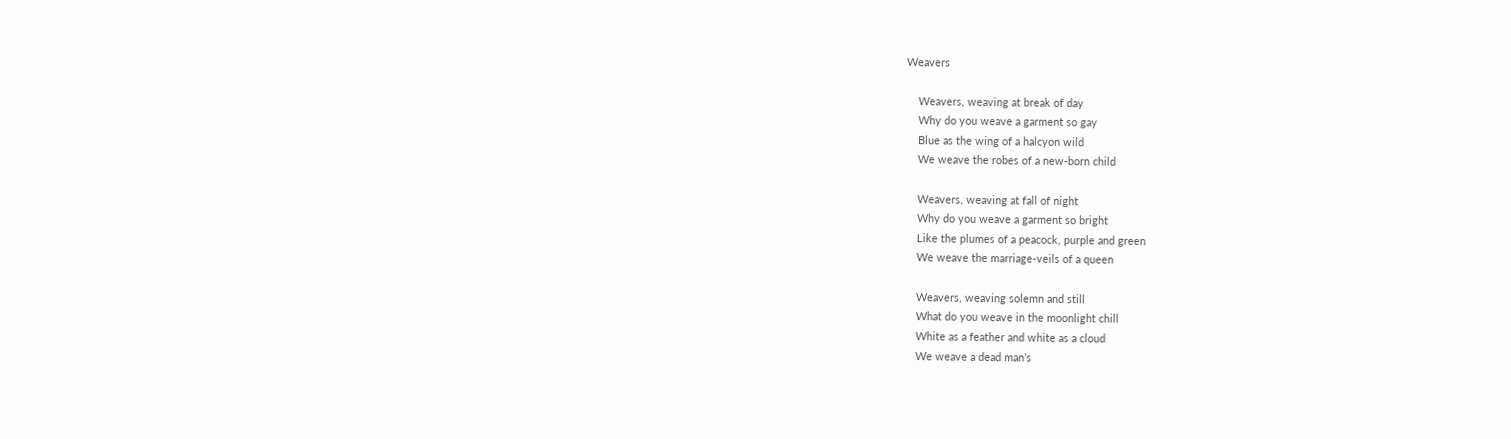Weavers

    Weavers, weaving at break of day
    Why do you weave a garment so gay
    Blue as the wing of a halcyon wild
    We weave the robes of a new-born child

    Weavers, weaving at fall of night
    Why do you weave a garment so bright
    Like the plumes of a peacock, purple and green
    We weave the marriage-veils of a queen

    Weavers, weaving solemn and still
    What do you weave in the moonlight chill
    White as a feather and white as a cloud
    We weave a dead man’s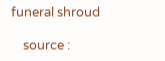funeral shroud

    source :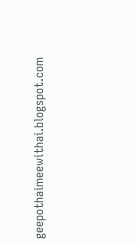geepothaimeewithai.blogspot.com